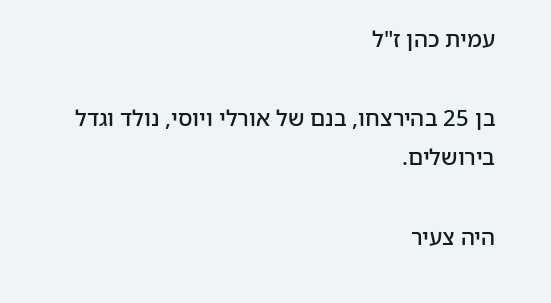עמית כהן ז"ל

בן 25 בהירצחו, בנם של אורלי ויוסי, נולד וגדל בירושלים.

היה צעיר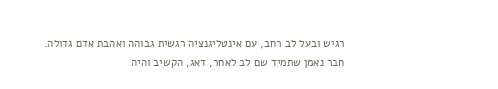רגיש ובעל לב רחב, עם אינטליגנציה רגשית גבוהה ואהבת אדם גדולה. חבר נאמן שתמיד שם לב לאחר, דאג, הקשיב והיה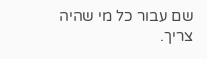שם עבור כל מי שהיה צריך.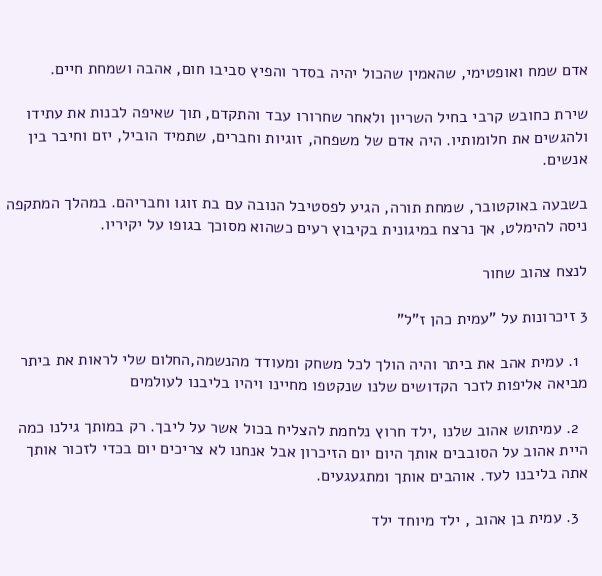אדם שמח ואופטימי, שהאמין שהכול יהיה בסדר והפיץ סביבו חום, אהבה ושמחת חיים.

שירת כחובש קרבי בחיל השריון ולאחר שחרורו עבד והתקדם, תוך שאיפה לבנות את עתידו ולהגשים את חלומותיו. היה אדם של משפחה, זוגיות וחברים, שתמיד הוביל, יזם וחיבר בין אנשים.

בשבעה באוקטובר, שמחת תורה, הגיע לפסטיבל הנובה עם בת זוגו וחבריהם. במהלך המתקפה ניסה להימלט, אך נרצח במיגונית בקיבוץ רעים כשהוא מסוכך בגופו על יקיריו.

לנצח צהוב שחור

3 זיכרונות על "עמית כהן ז"ל"

  1. עמית אהב את ביתר והיה הולך לכל משחק ומעודד מהנשמה,החלום שלי לראות את ביתר מביאה אליפות לזכר הקדושים שלנו שנקטפו מחיינו ויהיו בליבנו לעולמים

  2. עמיתוש אהוב שלנו ,ילד חרוץ נלחמת להצליח בכול אשר על ליבך. רק במותך גילנו כמה היית אהוב על הסובבים אותך היום יום הזיכרון אבל אנחנו לא צריכים יום בכדי לזכור אותך אתה בליבנו לעד. אוהבים אותך ומתגעגעים.

  3. עמית בן אהוב , ילד מיוחד ילד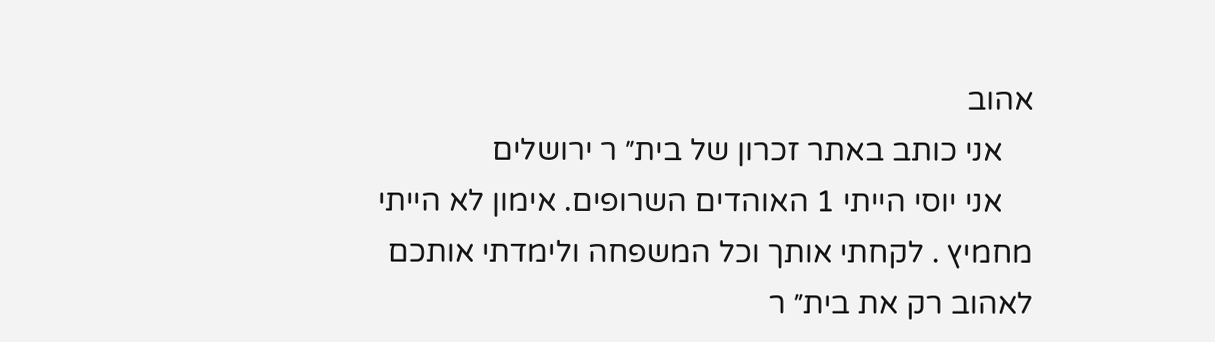אהוב
    אני כותב באתר זכרון של בית״ ר ירושלים
    אני יוסי הייתי 1 האוהדים השרופים. אימון לא הייתי מחמיץ . לקחתי אותך וכל המשפחה ולימדתי אותכם לאהוב רק את בית״ ר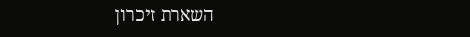השארת זיכרון